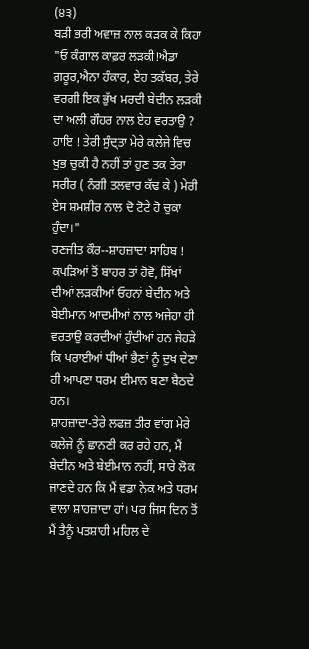(੪੩)
ਬੜੀ ਭਰੀ ਅਵਾਜ਼ ਨਾਲ ਕੜਕ ਕੇ ਕਿਹਾ "ਓ ਕੰਗਾਲ ਕਾਫ਼ਰ ਲੜਕੀ!ਐਡਾ ਗ਼ਰੂਰ,ਐਨਾ ਹੰਕਾਰ, ਏਹ ਤਕੱਬਰ, ਤੇਰੇ ਵਰਗੀ ਇਕ ਭੁੱਖ ਮਰਦੀ ਬੇਦੀਨ ਲੜਕੀ ਦਾ ਅਲੀ ਗੌਹਰ ਨਾਲ ਏਹ ਵਰਤਾਉ ? ਹਾਇ ! ਤੇਰੀ ਸੁੰਦ੍ਤਾ ਮੇਰੇ ਕਲੇਜੇ ਵਿਚ ਖੁਭ ਚੁਕੀ ਹੈ ਨਹੀਂ ਤਾਂ ਹੁਣ ਤਕ ਤੇਰਾ ਸਰੀਰ ( ਨੰਗੀ ਤਲਵਾਰ ਕੱਢ ਕੇ ) ਮੇਰੀ ਏਸ ਸ਼ਮਸ਼ੀਰ ਨਾਲ ਦੋ ਟੋਟੇ ਹੋ ਚੁਕਾ ਹੁੰਦਾ।"
ਰਣਜੀਤ ਕੌਰ--ਸ਼ਾਹਜ਼ਾਦਾ ਸਾਹਿਬ ! ਕਪੜਿਆਂ ਤੋਂ ਬਾਹਰ ਤਾਂ ਹੋਵੋ, ਸਿੱਖਾਂ ਦੀਆਂ ਲੜਕੀਆਂ ਓਹਨਾਂ ਬੇਦੀਨ ਅਤੇ ਬੇਈਮਾਨ ਆਦਮੀਆਂ ਨਾਲ ਅਜੇਹਾ ਹੀ ਵਰਤਾਉ ਕਰਦੀਆਂ ਹੁੰਦੀਆਂ ਹਨ ਜੇਹੜੇ ਕਿ ਪਰਾਈਆਂ ਧੀਆਂ ਭੈਣਾਂ ਨੂੰ ਦੁਖ ਦੇਣਾ ਹੀ ਆਪਣਾ ਧਰਮ ਈਮਾਨ ਬਣਾ ਬੈਠਦੇ ਹਨ।
ਸ਼ਾਹਜ਼ਾਦਾ-ਤੇਰੇ ਲਫਜ਼ ਤੀਰ ਵਾਂਗ ਮੇਰੇ ਕਲੇਜੇ ਨੂੰ ਛਾਨਣੀ ਕਰ ਰਹੇ ਹਨ, ਮੈਂ ਬੇਦੀਨ ਅਤੇ ਬੇਈਮਾਨ ਨਹੀਂ, ਸਾਰੇ ਲੋਕ ਜਾਣਦੇ ਹਨ ਕਿ ਮੈਂ ਵਡਾ ਨੇਕ ਅਤੇ ਧਰਮ ਵਾਲਾ ਸ਼ਾਹਜ਼ਾਦਾ ਹਾਂ। ਪਰ ਜਿਸ ਦਿਨ ਤੋਂ ਮੈਂ ਤੈਨੂੰ ਪਤਸ਼ਾਹੀ ਮਹਿਲ ਦੇ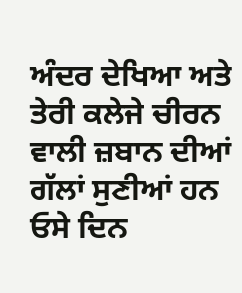ਅੰਦਰ ਦੇਖਿਆ ਅਤੇ ਤੇਰੀ ਕਲੇਜੇ ਚੀਰਨ ਵਾਲੀ ਜ਼ਬਾਨ ਦੀਆਂ ਗੱਲਾਂ ਸੁਣੀਆਂ ਹਨ ਓਸੇ ਦਿਨ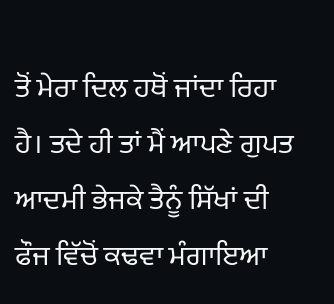ਤੋਂ ਮੇਰਾ ਦਿਲ ਹਥੋਂ ਜਾਂਦਾ ਰਿਹਾ ਹੈ। ਤਦੇ ਹੀ ਤਾਂ ਮੈਂ ਆਪਣੇ ਗੁਪਤ ਆਦਮੀ ਭੇਜਕੇ ਤੈਨੂੰ ਸਿੱਖਾਂ ਦੀ ਫੌਜ ਵਿੱਚੋਂ ਕਢਵਾ ਮੰਗਾਇਆ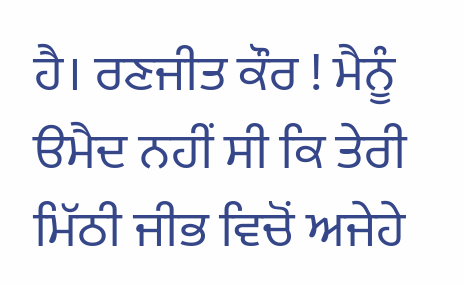ਹੈ। ਰਣਜੀਤ ਕੌਰ ! ਮੈਨੂੰ ੳਮੈਦ ਨਹੀਂ ਸੀ ਕਿ ਤੇਰੀ ਮਿੱਠੀ ਜੀਭ ਵਿਚੋਂ ਅਜੇਹੇ